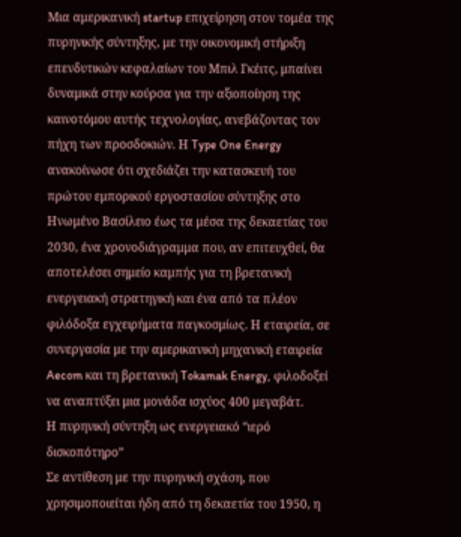Μια αμερικανική startup επιχείρηση στον τομέα της πυρηνικής σύντηξης, με την οικονομική στήριξη επενδυτικών κεφαλαίων του Μπιλ Γκέιτς, μπαίνει δυναμικά στην κούρσα για την αξιοποίηση της καινοτόμου αυτής τεχνολογίας, ανεβάζοντας τον πήχη των προσδοκιών. Η Type One Energy ανακοίνωσε ότι σχεδιάζει την κατασκευή του πρώτου εμπορικού εργοστασίου σύντηξης στο Ηνωμένο Βασίλειο έως τα μέσα της δεκαετίας του 2030, ένα χρονοδιάγραμμα που, αν επιτευχθεί, θα αποτελέσει σημείο καμπής για τη βρετανική ενεργειακή στρατηγική και ένα από τα πλέον φιλόδοξα εγχειρήματα παγκοσμίως. Η εταιρεία, σε συνεργασία με την αμερικανική μηχανική εταιρεία Aecom και τη βρετανική Tokamak Energy, φιλοδοξεί να αναπτύξει μια μονάδα ισχύος 400 μεγαβάτ.
Η πυρηνική σύντηξη ως ενεργειακό “ιερό δισκοπότηρο”
Σε αντίθεση με την πυρηνική σχάση, που χρησιμοποιείται ήδη από τη δεκαετία του 1950, η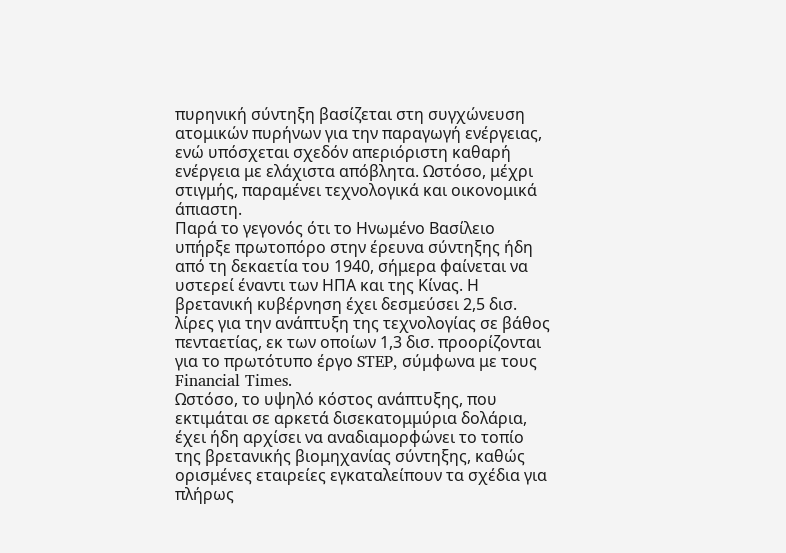πυρηνική σύντηξη βασίζεται στη συγχώνευση ατομικών πυρήνων για την παραγωγή ενέργειας, ενώ υπόσχεται σχεδόν απεριόριστη καθαρή ενέργεια με ελάχιστα απόβλητα. Ωστόσο, μέχρι στιγμής, παραμένει τεχνολογικά και οικονομικά άπιαστη.
Παρά το γεγονός ότι το Ηνωμένο Βασίλειο υπήρξε πρωτοπόρο στην έρευνα σύντηξης ήδη από τη δεκαετία του 1940, σήμερα φαίνεται να υστερεί έναντι των ΗΠΑ και της Κίνας. Η βρετανική κυβέρνηση έχει δεσμεύσει 2,5 δισ. λίρες για την ανάπτυξη της τεχνολογίας σε βάθος πενταετίας, εκ των οποίων 1,3 δισ. προορίζονται για το πρωτότυπο έργο STEP, σύμφωνα με τους Financial Times.
Ωστόσο, το υψηλό κόστος ανάπτυξης, που εκτιμάται σε αρκετά δισεκατομμύρια δολάρια, έχει ήδη αρχίσει να αναδιαμορφώνει το τοπίο της βρετανικής βιομηχανίας σύντηξης, καθώς ορισμένες εταιρείες εγκαταλείπουν τα σχέδια για πλήρως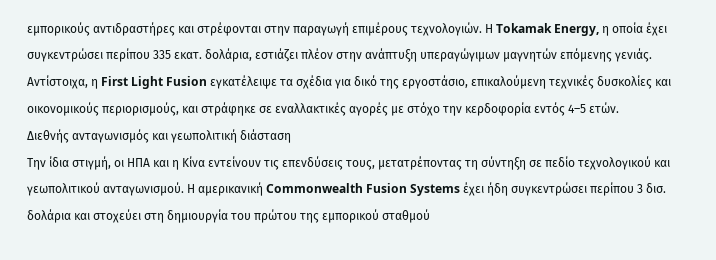εμπορικούς αντιδραστήρες και στρέφονται στην παραγωγή επιμέρους τεχνολογιών. Η Tokamak Energy, η οποία έχει συγκεντρώσει περίπου 335 εκατ. δολάρια, εστιάζει πλέον στην ανάπτυξη υπεραγώγιμων μαγνητών επόμενης γενιάς. Αντίστοιχα, η First Light Fusion εγκατέλειψε τα σχέδια για δικό της εργοστάσιο, επικαλούμενη τεχνικές δυσκολίες και οικονομικούς περιορισμούς, και στράφηκε σε εναλλακτικές αγορές με στόχο την κερδοφορία εντός 4–5 ετών.
Διεθνής ανταγωνισμός και γεωπολιτική διάσταση
Την ίδια στιγμή, οι ΗΠΑ και η Κίνα εντείνουν τις επενδύσεις τους, μετατρέποντας τη σύντηξη σε πεδίο τεχνολογικού και γεωπολιτικού ανταγωνισμού. Η αμερικανική Commonwealth Fusion Systems έχει ήδη συγκεντρώσει περίπου 3 δισ. δολάρια και στοχεύει στη δημιουργία του πρώτου της εμπορικού σταθμού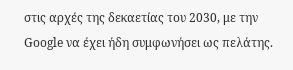στις αρχές της δεκαετίας του 2030, με την Google να έχει ήδη συμφωνήσει ως πελάτης.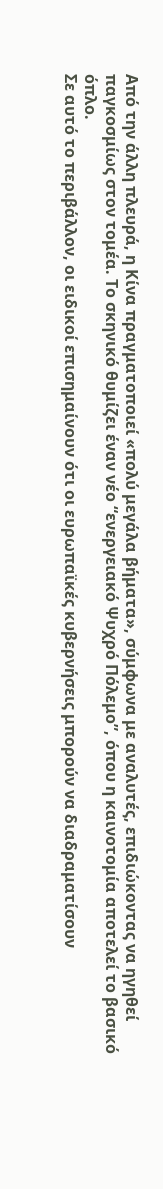Από την άλλη πλευρά, η Κίνα πραγματοποιεί «πολύ μεγάλα βήματα», σύμφωνα με αναλυτές, επιδιώκοντας να ηγηθεί παγκοσμίως στον τομέα. Το σκηνικό θυμίζει έναν νέο “ενεργειακό Ψυχρό Πόλεμο”, όπου η καινοτομία αποτελεί το βασικό όπλο.
Σε αυτό το περιβάλλον, οι ειδικοί επισημαίνουν ότι οι ευρωπαϊκές κυβερνήσεις μπορούν να διαδραματίσουν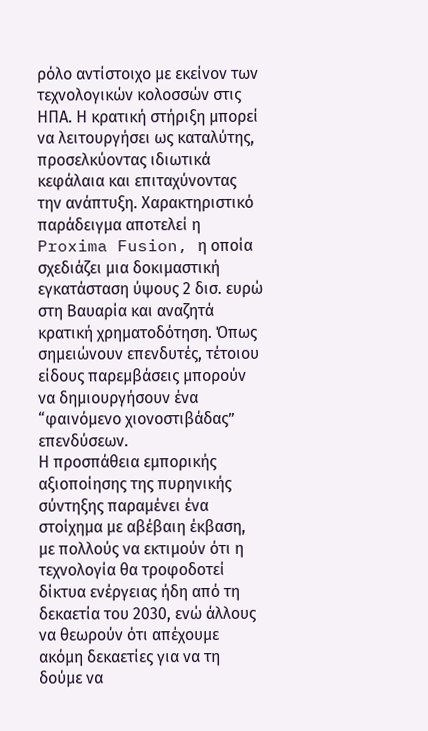ρόλο αντίστοιχο με εκείνον των τεχνολογικών κολοσσών στις ΗΠΑ. Η κρατική στήριξη μπορεί να λειτουργήσει ως καταλύτης, προσελκύοντας ιδιωτικά κεφάλαια και επιταχύνοντας την ανάπτυξη. Χαρακτηριστικό παράδειγμα αποτελεί η Proxima Fusion, η οποία σχεδιάζει μια δοκιμαστική εγκατάσταση ύψους 2 δισ. ευρώ στη Βαυαρία και αναζητά κρατική χρηματοδότηση. Όπως σημειώνουν επενδυτές, τέτοιου είδους παρεμβάσεις μπορούν να δημιουργήσουν ένα “φαινόμενο χιονοστιβάδας” επενδύσεων.
Η προσπάθεια εμπορικής αξιοποίησης της πυρηνικής σύντηξης παραμένει ένα στοίχημα με αβέβαιη έκβαση, με πολλούς να εκτιμούν ότι η τεχνολογία θα τροφοδοτεί δίκτυα ενέργειας ήδη από τη δεκαετία του 2030, ενώ άλλους να θεωρούν ότι απέχουμε ακόμη δεκαετίες για να τη δούμε να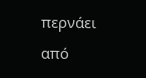περνάει από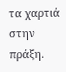τα χαρτιά στην πράξη.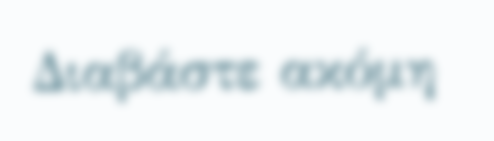Διαβάστε ακόμη